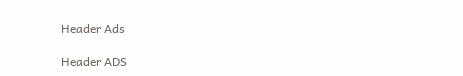Header Ads

Header ADS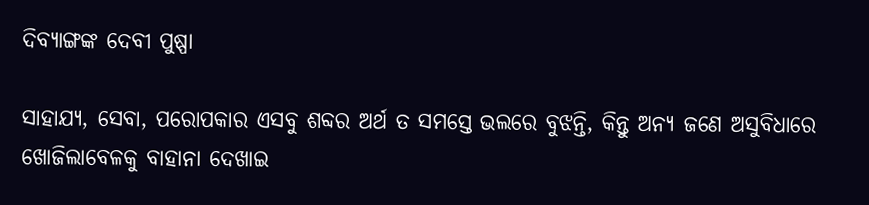ଦିବ୍ୟାଙ୍ଗଙ୍କ ଦେବୀ ପୁଷ୍ପା

ସାହାଯ୍ୟ, ସେବା, ପରୋପକାର ଏସବୁ ଶବ୍ଦର ଅର୍ଥ ତ ସମସ୍ତେ ଭଲରେ ବୁଝନ୍ତି, କିନ୍ତୁ ଅନ୍ୟ ଜଣେ ଅସୁବିଧାରେ ଖୋଜିଲାବେଳକୁ ବାହାନା ଦେଖାଇ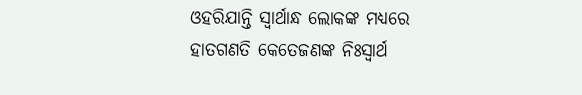ଓହରିଯାନ୍ତି ସ୍ବାର୍ଥାନ୍ଧ ଲୋକଙ୍କ ମଧ୍ୟରେ ହାତଗଣତି କେତେଜଣଙ୍କ ନିଃସ୍ବାର୍ଥ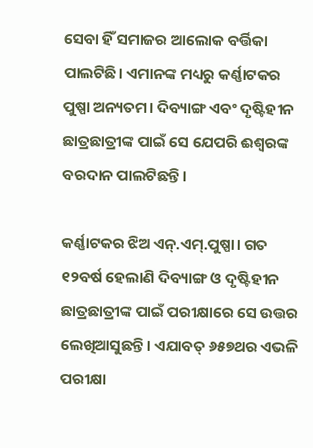ସେବା ହିଁ ସମାଜର ଆଲୋକ ବର୍ତ୍ତିକା ପାଲଟିଛି। ଏମାନଙ୍କ ମଧ୍ୟରୁ କର୍ଣ୍ଣାଟକର ପୁଷ୍ପା ଅନ୍ୟତମ। ଦିବ୍ୟାଙ୍ଗ ଏବଂ ଦୃଷ୍ଟିହୀନ ଛାତ୍ରଛାତ୍ରୀଙ୍କ ପାଇଁ ସେ ଯେପରି ଈଶ୍ବରଙ୍କ ବରଦାନ ପାଲଟିଛନ୍ତି।

କର୍ଣ୍ଣାଟକର ଝିଅ ଏନ୍.ଏମ୍.ପୁଷ୍ପା। ଗତ ୧୨ବର୍ଷ ହେଲାଣି ଦିବ୍ୟାଙ୍ଗ ଓ ଦୃଷ୍ଟିହୀନ ଛାତ୍ରଛାତ୍ରୀଙ୍କ ପାଇଁ ପରୀକ୍ଷାରେ ସେ ଉତ୍ତର ଲେଖିଆସୁଛନ୍ତି। ଏଯାବତ୍‌ ୬୫୭ଥର ଏଭଳି ପରୀକ୍ଷା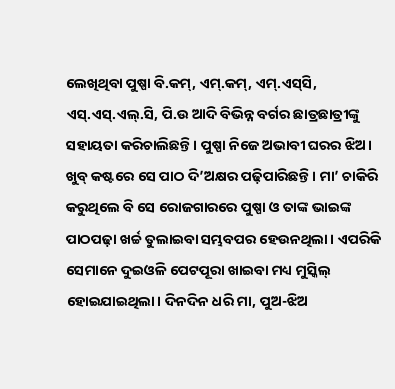ଲେଖିଥିବା ପୁଷ୍ପା ବି.କମ୍, ଏମ୍.କମ୍, ଏମ୍.ଏସ୍‌ସି, ଏସ୍‌.ଏସ୍.ଏଲ୍.ସି, ପି.ଉ ଆଦି ବିଭିନ୍ନ ବର୍ଗର ଛାତ୍ରଛାତ୍ରୀଙ୍କୁ ସହାୟତା କରିଚାଲିଛନ୍ତି। ପୁଷ୍ପା ନିଜେ ଅଭାବୀ ଘରର ଝିଅ। ଖୁବ୍ କଷ୍ଟରେ ସେ ପାଠ ଦି’ଅକ୍ଷର ପଢ଼ିପାରିଛନ୍ତି। ମା’ ଚାକିରି କରୁଥିଲେ ବି ସେ ରୋଜଗାରରେ ପୁଷ୍ପା ଓ ତାଙ୍କ ଭାଇଙ୍କ ପାଠପଢ଼ା ଖର୍ଚ୍ଚ ତୁଲାଇବା ସମ୍ଭବପର ହେଉନଥିଲା। ଏପରିକି ସେମାନେ ଦୁଇଓଳି ପେଟପୂରା ଖାଇବା ମଧ୍ୟ ମୁସ୍କିଲ୍ ହୋଇଯାଇଥିଲା। ଦିନଦିନ ଧରି ମା, ପୁଅ-ଝିଅ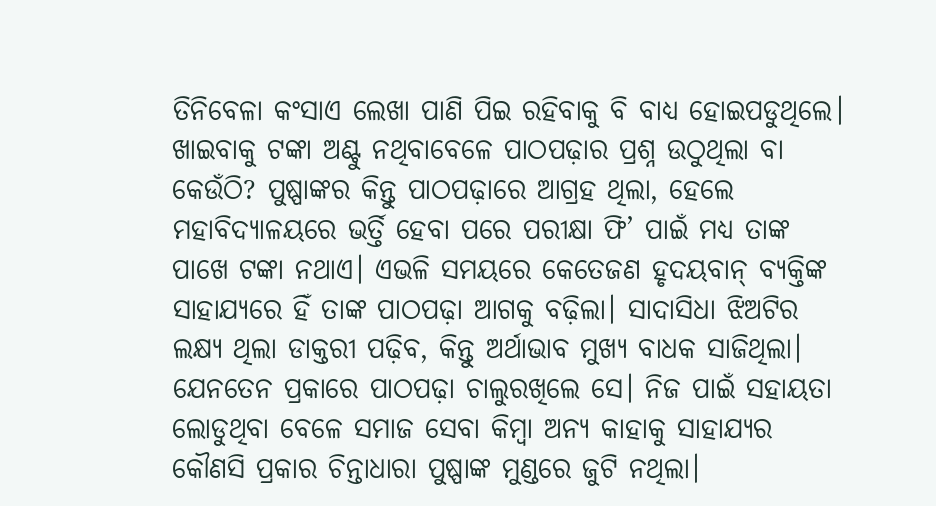ତିନିବେଳା କଂସାଏ ଲେଖା ପାଣି ପିଇ ରହିବାକୁ ବି ବାଧ୍ୟ ହୋଇପଡୁଥିଲେ। ଖାଇବାକୁ ଟଙ୍କା ଅଣ୍ଟୁ ନଥିବାବେଳେ ପାଠପଢ଼ାର ପ୍ରଶ୍ନ ଉଠୁଥିଲା ବା କେଉଁଠି? ପୁଷ୍ପାଙ୍କର କିନ୍ତୁ ପାଠପଢ଼ାରେ ଆଗ୍ରହ ଥିଲା, ହେଲେ ମହାବିଦ୍ୟାଳୟରେ ଭର୍ତ୍ତି ହେବା ପରେ ପରୀକ୍ଷା ଫି’ ପାଇଁ ମଧ୍ୟ ତାଙ୍କ ପାଖେ ଟଙ୍କା ନଥାଏ। ଏଭଳି ସମୟରେ କେତେଜଣ ହୃଦୟବାନ୍ ବ୍ୟକ୍ତିଙ୍କ ସାହାଯ୍ୟରେ ହିଁ ତାଙ୍କ ପାଠପଢ଼ା ଆଗକୁ ବଢ଼ିଲା। ସାଦାସିଧା ଝିଅଟିର ଲକ୍ଷ୍ୟ ଥିଲା ଡାକ୍ତରୀ ପଢ଼ିବ, କିନ୍ତୁ ଅର୍ଥାଭାବ ମୁଖ୍ୟ ବାଧକ ସାଜିଥିଲା। ଯେନତେନ ପ୍ରକାରେ ପାଠପଢ଼ା ଚାଲୁରଖିଲେ ସେ। ନିଜ ପାଇଁ ସହାୟତା ଲୋଡୁଥିବା ବେଳେ ସମାଜ ସେବା କିମ୍ବା ଅନ୍ୟ କାହାକୁ ସାହାଯ୍ୟର କୌଣସି ପ୍ରକାର ଚିନ୍ତାଧାରା ପୁଷ୍ପାଙ୍କ ମୁଣ୍ଡରେ ଜୁଟି ନଥିଲା।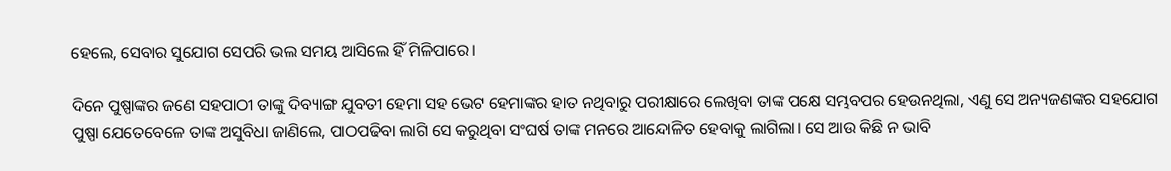ହେଲେ, ସେବାର ସୁଯୋଗ ସେପରି ଭଲ ସମୟ ଆସିଲେ ହିଁ ମିଳିପାରେ।

ଦିନେ ପୁଷ୍ପାଙ୍କର ଜଣେ ସହପାଠୀ ତାଙ୍କୁ ଦିବ୍ୟାଙ୍ଗ ଯୁବତୀ ହେମା ସହ ଭେଟ ହେମାଙ୍କର ହାତ ନଥିବାରୁ ପରୀକ୍ଷାରେ ଲେଖିବା ତାଙ୍କ ପକ୍ଷେ ସମ୍ଭବପର ହେଉନଥିଲା, ଏଣୁ ସେ ଅନ୍ୟଜଣଙ୍କର ସହଯୋଗ ପୁଷ୍ପା ଯେତେବେଳେ ତାଙ୍କ ଅସୁବିଧା ଜାଣିଲେ, ପାଠପଢିବା ଲାଗି ସେ କରୁଥିବା ସଂଘର୍ଷ ତାଙ୍କ ମନରେ ଆନ୍ଦୋଳିତ ହେବାକୁ ଲାଗିଲା। ସେ ଆଉ କିଛି ନ ଭାବି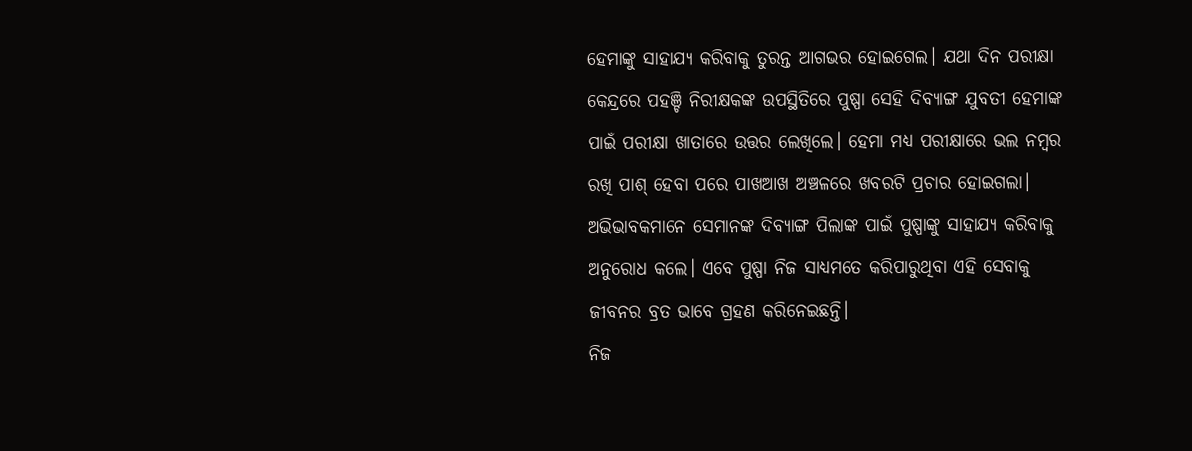ହେମାଙ୍କୁ ସାହାଯ୍ୟ କରିବାକୁ ତୁରନ୍ତ ଆଗଭର ହୋଇଗ‌େ‌ଲ। ଯଥା ଦିନ ପରୀକ୍ଷା କେନ୍ଦ୍ରରେ ପହଞ୍ଚି ନିରୀକ୍ଷକଙ୍କ ଉପସ୍ଥିତିରେ ପୁଷ୍ପା ସେହି ଦିବ୍ୟାଙ୍ଗ ଯୁବତୀ ହେମାଙ୍କ ପାଇଁ ପରୀକ୍ଷା ଖାତାରେ ଉତ୍ତର ଲେଖିଲେ। ହେମା ମଧ୍ୟ ପରୀକ୍ଷାରେ ଭଲ ନମ୍ବର ରଖି ପାଶ୍ ହେବା ପରେ ପାଖଆଖ ଅଞ୍ଚଳରେ ଖବରଟି ପ୍ରଚାର ହୋଇଗଲା। ଅଭିଭାବକମାନେ ସେମାନଙ୍କ ଦିବ୍ୟାଙ୍ଗ ପିଲାଙ୍କ ପାଇଁ ପୁଷ୍ପାଙ୍କୁ ସାହାଯ୍ୟ କରିବାକୁ ଅନୁରୋଧ କଲେ। ଏବେ ପୁଷ୍ପା ନିଜ ସାଧ୍ୟମତେ କରିପାରୁଥିବା ଏହି ସେବାକୁ ଜୀବନର ବ୍ରତ ଭାବେ ଗ୍ରହଣ କରିନେଇଛନ୍ତି।
ନିଜ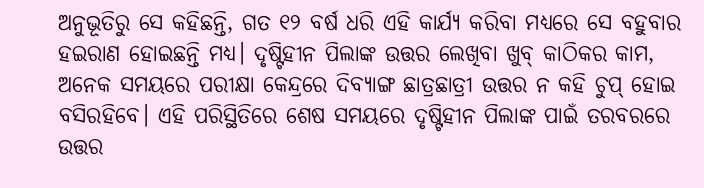ଅନୁଭୂତିରୁ ସେ କହିଛନ୍ତି, ଗତ ୧୨ ବର୍ଷ ଧରି ଏହି କାର୍ଯ୍ୟ କରିବା ମଧ୍ୟରେ ସେ ବହୁବାର ହଇରାଣ ହୋଇଛନ୍ତି ମଧ୍ୟ। ଦୃଷ୍ଟିହୀନ ପିଲାଙ୍କ ଉତ୍ତର ଲେଖିବା ଖୁବ୍ କାଠିକର କାମ, ଅନେକ ସମୟରେ ପରୀକ୍ଷା କେନ୍ଦ୍ରରେ ଦିବ୍ୟାଙ୍ଗ ଛାତ୍ରଛାତ୍ରୀ ଉତ୍ତର ନ କହି ଚୁପ୍ ହୋଇ ବସିରହିବେ। ଏହି ପରିସ୍ଥିତିରେ ଶେଷ ସମୟରେ ଦୃଷ୍ଟିହୀନ ପିଲାଙ୍କ ପାଇଁ ତରବରରେ ଉତ୍ତର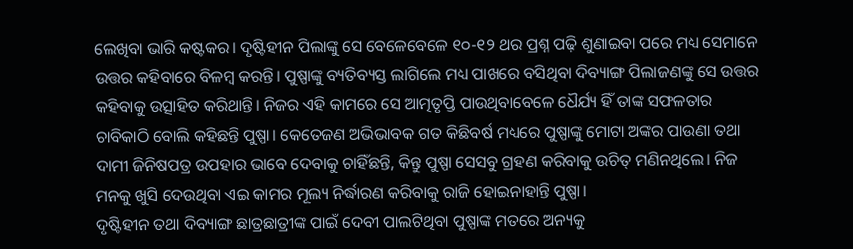ଲେଖିବା ଭାରି କଷ୍ଟକର। ଦୃଷ୍ଟିହୀନ ପିଲାଙ୍କୁ ସେ ବେଳେବେଳେ ୧୦-୧୨ ଥର ପ୍ରଶ୍ନ ପଢ଼ି ଶୁଣାଇବା ପରେ ମଧ୍ୟ ସେମାନେ ଉତ୍ତର କହିବାରେ ବିଳମ୍ବ କରନ୍ତି। ପୁଷ୍ପାଙ୍କୁ ବ୍ୟତିବ୍ୟସ୍ତ ଲାଗିଲେ ମଧ୍ୟ ପାଖରେ ବସିଥିବା ଦିବ୍ୟାଙ୍ଗ ପିଲାଜଣଙ୍କୁ ସେ ଉତ୍ତର କହିବାକୁ ଉତ୍ସାହିତ କରିଥାନ୍ତି। ନିଜର ଏହି କାମରେ ସେ ଆତ୍ମତୃପ୍ତି ପାଉଥିବାବେଳେ ଧୈର୍ଯ୍ୟ ହିଁ ତାଙ୍କ ସଫଳତାର ଚାବିକାଠି ବୋଲି କହିଛନ୍ତି ପୁଷ୍ପା। କେତେଜଣ ଅଭିଭାବକ ଗତ କିଛିବର୍ଷ ମଧ୍ୟରେ ପୁଷ୍ପାଙ୍କୁ ମୋଟା ଅଙ୍କର ପାଉଣା ତଥା ଦାମୀ ଜିନିଷପତ୍ର ଉପହାର ଭାବେ ଦେବାକୁ ଚାହିଁଛନ୍ତି, କିନ୍ତୁ ପୁଷ୍ପା ସେସବୁ ଗ୍ରହଣ କରିବାକୁ ଉଚିତ୍ ମଣିନଥିଲେ। ନିଜ ମନକୁ ଖୁସି ଦେଉଥିବା ଏଇ କାମର ମୂଲ୍ୟ ନିର୍ଦ୍ଧାରଣ କରିବାକୁ ରାଜି ହୋଇନାହାନ୍ତି ପୁଷ୍ପା।
ଦୃଷ୍ଟିହୀନ ତଥା ଦିବ୍ୟାଙ୍ଗ ଛାତ୍ରଛାତ୍ରୀଙ୍କ ପାଇଁ ଦେବୀ ପାଲଟିଥିବା ପୁଷ୍ପାଙ୍କ ମତରେ ଅନ୍ୟକୁ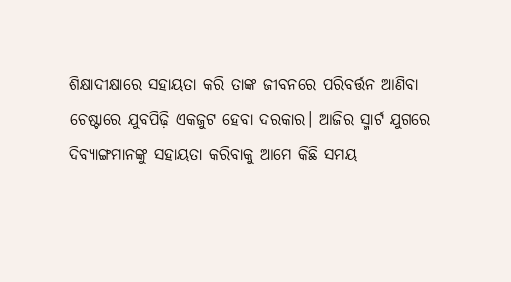ଶିକ୍ଷାଦୀକ୍ଷାରେ ସହାୟତା କରି ତାଙ୍କ ଜୀବନରେ ପରିବର୍ତ୍ତନ ଆଣିବା ଚେଷ୍ଟାରେ ଯୁବପିଢ଼ି ଏକଜୁଟ ହେବା ଦରକାର। ଆଜିର ସ୍ମାର୍ଟ ଯୁଗରେ ଦିବ୍ୟାଙ୍ଗମାନଙ୍କୁ ସହାୟତା କରିବାକୁ ଆମେ କିଛି ସମୟ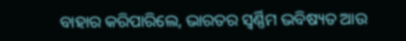ବାହାର କରିପାରିଲେ, ଭାରତର ସ୍ବର୍ଣ୍ଣିମ ଭବିଷ୍ୟତ ଆଉ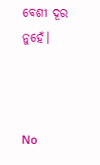ବେଶୀ ଦୂର ନୁହେଁ।



No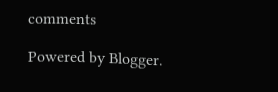comments

Powered by Blogger.